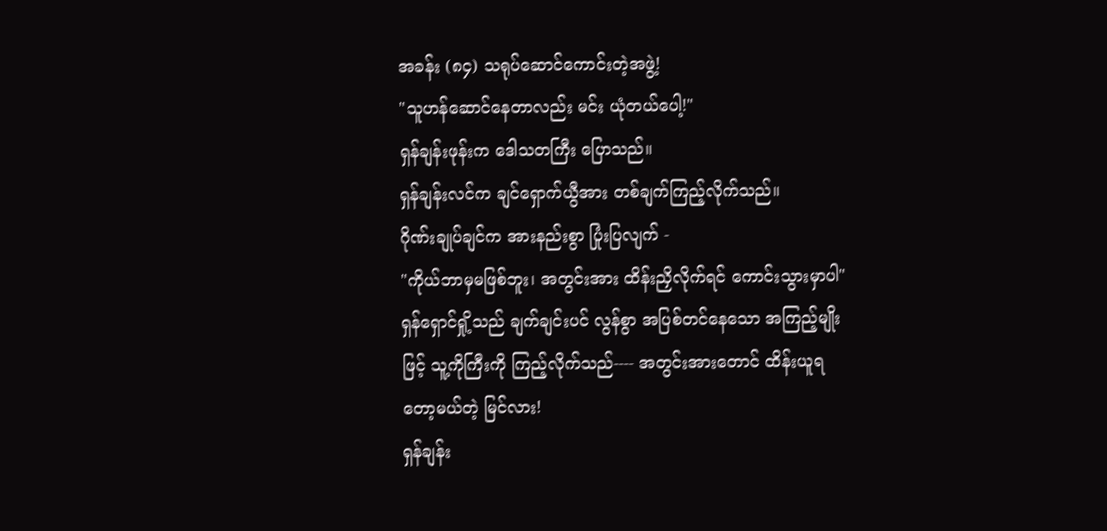အခန်း (၈၄) သရုပ်ဆောင်ကောင်းတဲ့အဖွဲ့!
"သူဟန်ဆောင်နေတာလည်း မင်း ယုံတယ်ပေါ့!"
ရှန်ချန်းဖုန်းက ဒေါသတကြီး ပြောသည်။
ရှန်ချန်းလင်က ချင်ရှောက်ယွီအား တစ်ချက်ကြည့်လိုက်သည်။
ဂိုဏ်းချုပ်ချင်က အားနည်းစွာ ပြုံးပြလျက် -
"ကိုယ်ဘာမှမဖြစ်ဘူး၊ အတွင်းအား ထိန်းညှိလိုက်ရင် ကောင်းသွားမှာပါ"
ရှန်ရှောင်ရှို့သည် ချက်ချင်းပင် လွန်စွာ အပြစ်တင်နေသော အကြည့်မျိုးဖြင့် သူ့ကိုကြီးကို ကြည့်လိုက်သည်---- အတွင်းအားတောင် ထိန်းယူရတော့မယ်တဲ့ မြင်လား!
ရှန်ချန်း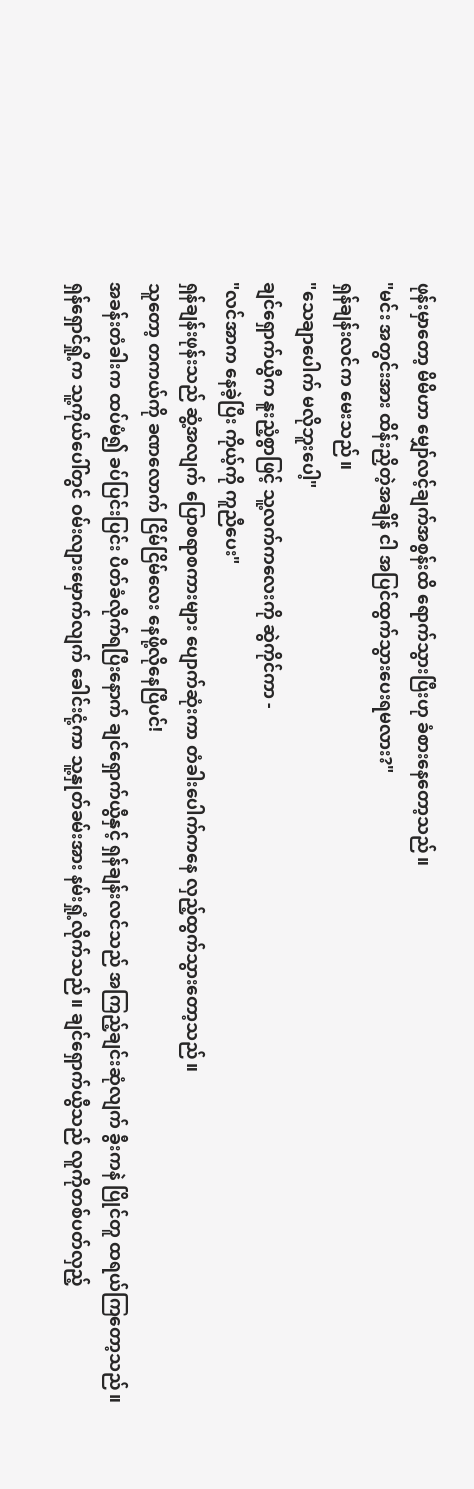ဖုန်းမှာတော့ မိမိဟာ မျှော်လင့်ချက်အစွန်းထိ ရောက်သွားပြီးဟု ခံစားနေတော့သည်။
"မင်း အတွင်းအား ထိန်းညှိတဲ့အချိန် ငါ အပြင်ထွက်သွားပေးရမလား?"
ရှန်ချန်းလင်က မေးသည်။
"သေချာပေါက် မလိုဘူးပေါ့"
ချင်ရှောက်ယွီက နူးညံ့စွာဖြင့် သူ့လက်ကလေးကို ဆွဲကိုင်ကာ -
"လင်အာက နေခဲ့ပြီး ကိုယ့်ကို ကူညီပေး"
ရှန်ချန်းဖုန်းသည် ဆွံ့အလျက် ပြောစရာစကားများ ပျောက်ဆုံးကာ တံခါးပေါက်ကနေ လှည့်ထွက်သွားတော့သည်။
သူတော့ တကယ်ကို ခဏလောက် ငြိမ်ငြိမ်လေး နေဖို့လိုနေပြီပင်!
အခန်းတံခါးက ထပ်မံ၍ ခပ်ပြင်းပြင်း ပိတ်ခံလိုက်ရပြီးနောက် ချင်ရှောက်ယွီနှင့် ရှန်ချန်းလင်သည် အကြည့်ချင်းဆုံလျက် ခွီးကနဲ ပြိုင်တူ ထရယ်ကြတော့သည်။ ရှန်ရှောင်ရှို့က သူ့ကိုယ်ပေါ်တွင် ဝမ်းလျားမှောက်လျက် ခေါင်းငုံ့ကာ သူ့နှုတ်ခမ်းအား နမ်းရှုံ့လိုက်သည်။ ချင်ရှောက်ယွီသည် လူကိုတစ်ပတ်လှည့်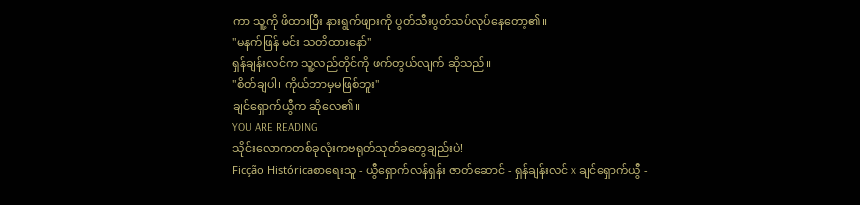ကာ သူ့ကို ဖိထားပြီး နားရွက်ဖျားကို ပွတ်သီးပွတ်သပ်လုပ်နေတော့၏။
"မနက်ဖြန် မင်း သတိထားနော်"
ရှန်ချန်းလင်က သူ့လည်တိုင်ကို ဖက်တွယ်လျက် ဆိုသည်။
"စိတ်ချပါ၊ ကိုယ်ဘာမှမဖြစ်ဘူး"
ချင်ရှောက်ယွီက ဆိုလေ၏။
YOU ARE READING
သိုင်းလောကတစ်ခုလုံးကဗရုတ်သုတ်ခတွေချည်းပဲ!
Ficção Históricaစာရေးသူ - ယွီရှောက်လန်ရှန်း ဇာတ်ဆောင် - ရှန်ချန်းလင် x ချင်ရှောက်ယွီ -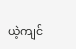ယဲ့ကျင်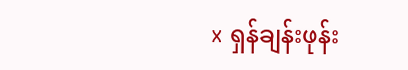x ရှန်ချန်းဖုန်း